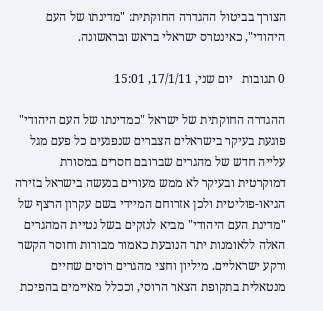הצורך בביטול ההגדרה החוקתית: "מדינתו של העם היהודי", כאינטרס ישראלי בראש ובראשונה.

0 תגובות   יום שני, 17/1/11, 15:01

ההגדרה החוקתית של ישראל "כמדינתו של העם היהודי" פוגעת בעיקר בישראלים הצברים שנפגעים כל פעם מגל עלייה חדש של מהגרים שברובם חסרים במסורת דמוקרטית ובעיקר לא ממש מעורים בנעשה בישראל בזירה הגיאו-פוליטית ולכן אזרוחם המיידי בשם עקרון הרצף של "מדינת העם היהודי" מביא לנזקים בשל נטיית המהגרים האלה ללאומנות יתר הנובעת כאמור מבורות וחוסר הקשר ורקע ישראליים. מיליון וחצי מהגרים רוסים שחיים מנטאלית בתקופת הצאר הרוסי, וככלל מאיימים בהפיכת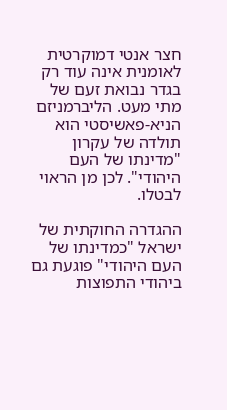חצר אנטי דמוקרטית לאומנית אינה עוד רק בגדר נבואת זעם של מתי מעט. הליברמניזם הניא-פאשיסטי הוא תולדה של עקרון "מדינתו של העם היהודי". לכן מן הראוי לבטלו.

ההגדרה החוקתית של ישראל "כמדינתו של העם היהודי" פוגעת גם ביהודי התפוצות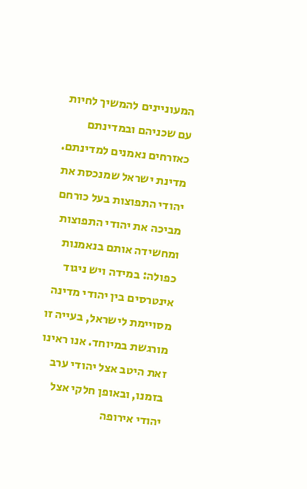המעוניינים להמשיך לחיות עם שכניהם ובמדינתם כאזרחים נאמנים למדינתם. מדינת ישראל שמנכסת את יהודי התפוצות בעל כורחם מביכה את יהודי התפוצות ומחשידה אותם בנאמנות כפולה: במידה ויש ניגוד אינטרסים בין יהודי מדינה מסויימת לישראל, בעייה זו מורגשת במיוחד. אנו ראינו זאת היטב אצל יהודי ערב בזמנו, ובאופן חלקי אצל יהודי אירופה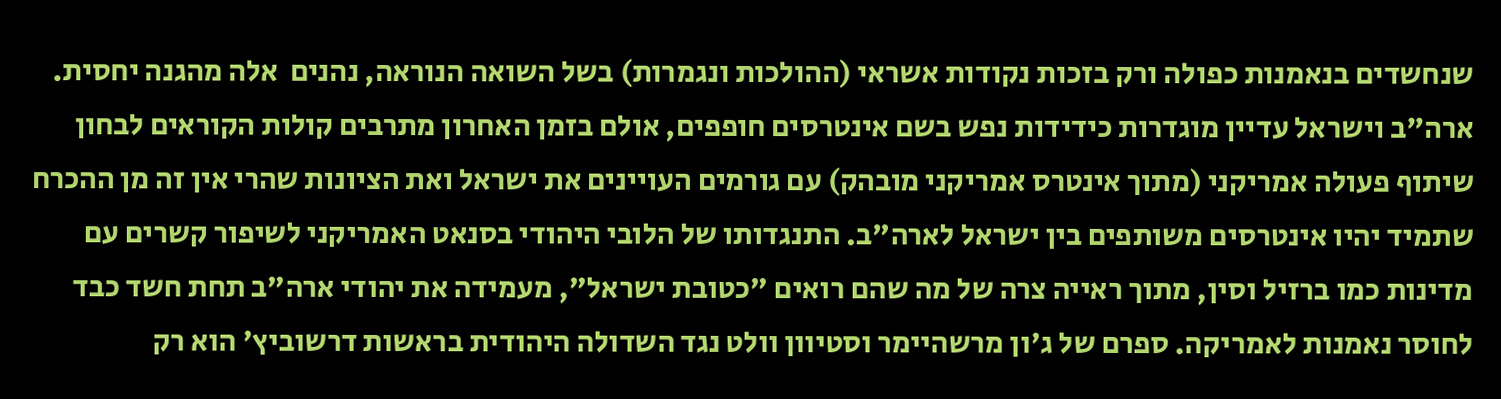שנחשדים בנאמנות כפולה ורק בזכות נקודות אשראי (ההולכות ונגמרות) בשל השואה הנוראה, נהנים  אלה מהגנה יחסית. ארה"ב וישראל עדיין מוגדרות כידידות נפש בשם אינטרסים חופפים, אולם בזמן האחרון מתרבים קולות הקוראים לבחון שיתוף פעולה אמריקני (מתוך אינטרס אמריקני מובהק) עם גורמים העויינים את ישראל ואת הציונות שהרי אין זה מן ההכרח שתמיד יהיו אינטרסים משותפים בין ישראל לארה"ב. התנגדותו של הלובי היהודי בסנאט האמריקני לשיפור קשרים עם מדינות כמו ברזיל וסין, מתוך ראייה צרה של מה שהם רואים "כטובת ישראל", מעמידה את יהודי ארה"ב תחת חשד כבד לחוסר נאמנות לאמריקה. ספרם של ג'ון מרשהיימר וסטיוון וולט נגד השדולה היהודית בראשות דרשוביץ' הוא רק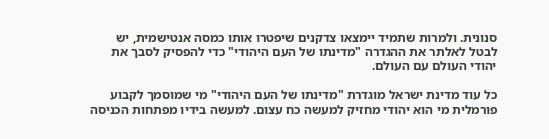סנונית. ולמרות שתמיד יימצאו צדקנים שיפטרו אותו כמסה אנטישמית, יש לבטל לאלתר את ההגדרה "מדינתו של העם היהודי" כדי להפסיק לסבך את יהודי העולם עם העולם.

כל עוד מדינת ישראל מוגדרת "מדינתו של העם היהודי" מי שמוסמך לקבוע פורמלית מי הוא יהודי מחזיק למעשה כח עצום. למעשה בידיו מפתחות הכניסה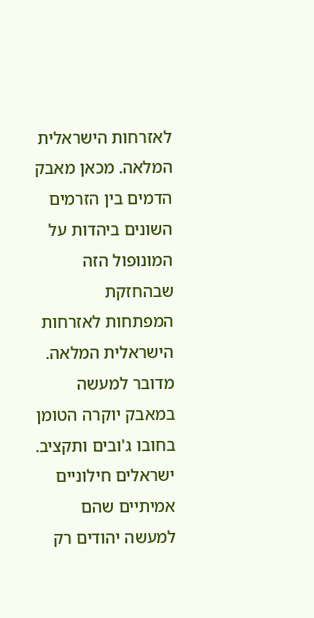לאזרחות הישראלית המלאה. מכאן מאבק הדמים בין הזרמים השונים ביהדות על המונופול הזה שבהחזקת המפתחות לאזרחות הישראלית המלאה. מדובר למעשה במאבק יוקרה הטומן בחובו ג'ובים ותקציב. ישראלים חילוניים אמיתיים שהם למעשה יהודים רק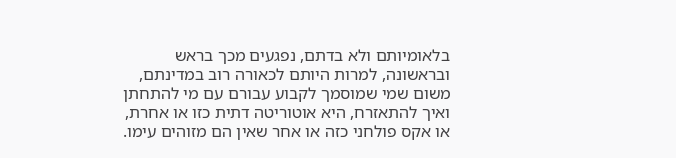בלאומיותם ולא בדתם, נפגעים מכך בראש ובראשונה, למרות היותם לכאורה רוב במדינתם, משום שמי שמוסמך לקבוע עבורם עם מי להתחתן ואיך להתאזרח, היא אוטוריטה דתית כזו או אחרת, או אקס פולחני כזה או אחר שאין הם מזוהים עימו.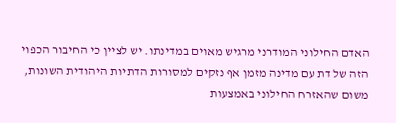האדם החילוני המודרני מרגיש מאוים במדינתו. יש לציין כי החיבור הכפוי הזה של דת עם מדינה מזמן אף נזקים למסורות הדתיות היהודית השונות, משום שהאזרח החילוני באמצעות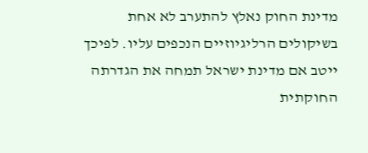מדינת החוק נאלץ להתערב לא אחת בשיקולים הרליגיוזיים הנכפים עליו. לפיכך ייטב אם מדינת ישראל תמחה את הגדרתה החוקתית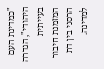"כמדינת העם היהודי", הגדרה בעייתית המזמנת חיבור הרסני בין דת למדינה.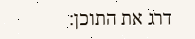דרג את התוכן: